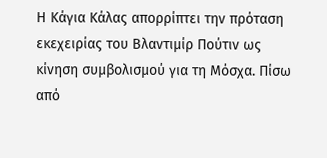Η Κάγια Κάλας απορρίπτει την πρόταση εκεχειρίας του Βλαντιμίρ Πούτιν ως κίνηση συμβολισμού για τη Μόσχα. Πίσω από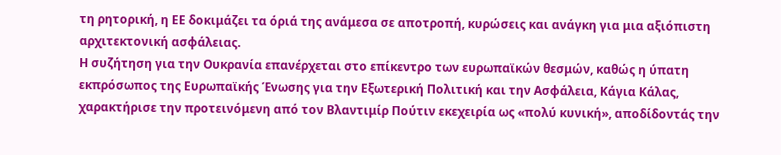τη ρητορική, η ΕΕ δοκιμάζει τα όριά της ανάμεσα σε αποτροπή, κυρώσεις και ανάγκη για μια αξιόπιστη αρχιτεκτονική ασφάλειας.
Η συζήτηση για την Ουκρανία επανέρχεται στο επίκεντρο των ευρωπαϊκών θεσμών, καθώς η ύπατη εκπρόσωπος της Ευρωπαϊκής Ένωσης για την Εξωτερική Πολιτική και την Ασφάλεια, Κάγια Κάλας, χαρακτήρισε την προτεινόμενη από τον Βλαντιμίρ Πούτιν εκεχειρία ως «πολύ κυνική», αποδίδοντάς την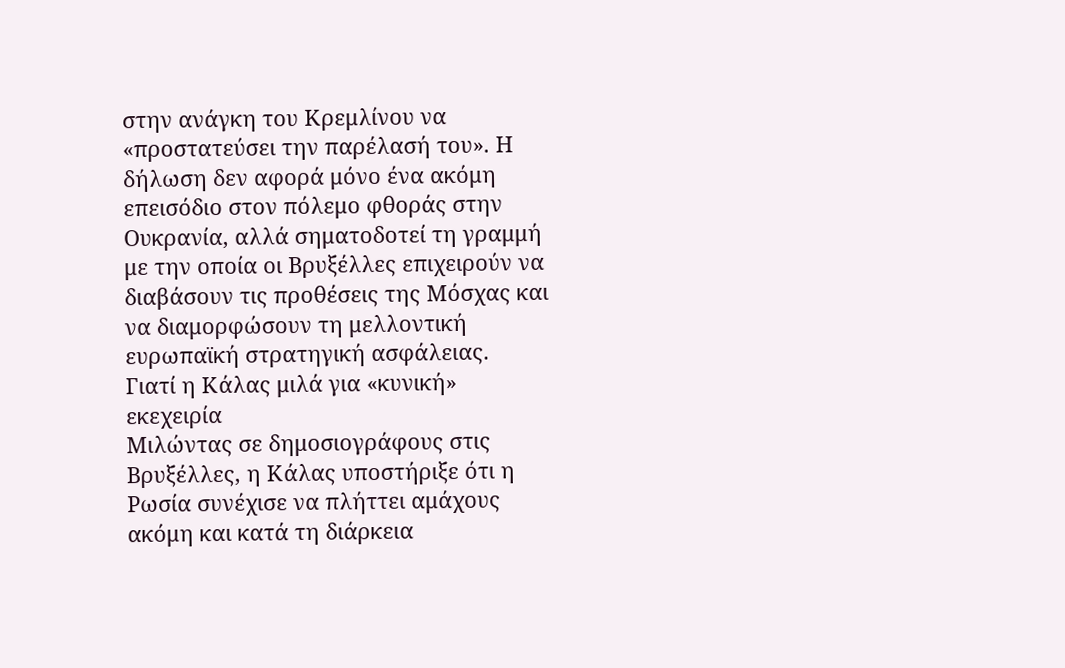στην ανάγκη του Κρεμλίνου να «προστατεύσει την παρέλασή του». Η δήλωση δεν αφορά μόνο ένα ακόμη επεισόδιο στον πόλεμο φθοράς στην Ουκρανία, αλλά σηματοδοτεί τη γραμμή με την οποία οι Βρυξέλλες επιχειρούν να διαβάσουν τις προθέσεις της Μόσχας και να διαμορφώσουν τη μελλοντική ευρωπαϊκή στρατηγική ασφάλειας.
Γιατί η Κάλας μιλά για «κυνική» εκεχειρία
Μιλώντας σε δημοσιογράφους στις Βρυξέλλες, η Κάλας υποστήριξε ότι η Ρωσία συνέχισε να πλήττει αμάχους ακόμη και κατά τη διάρκεια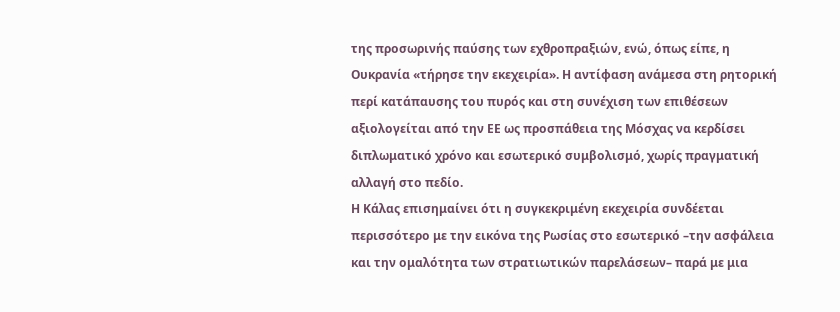της προσωρινής παύσης των εχθροπραξιών, ενώ, όπως είπε, η Ουκρανία «τήρησε την εκεχειρία». Η αντίφαση ανάμεσα στη ρητορική περί κατάπαυσης του πυρός και στη συνέχιση των επιθέσεων αξιολογείται από την ΕΕ ως προσπάθεια της Μόσχας να κερδίσει διπλωματικό χρόνο και εσωτερικό συμβολισμό, χωρίς πραγματική αλλαγή στο πεδίο.
Η Κάλας επισημαίνει ότι η συγκεκριμένη εκεχειρία συνδέεται περισσότερο με την εικόνα της Ρωσίας στο εσωτερικό –την ασφάλεια και την ομαλότητα των στρατιωτικών παρελάσεων– παρά με μια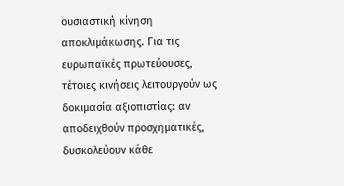ουσιαστική κίνηση αποκλιμάκωσης. Για τις ευρωπαϊκές πρωτεύουσες, τέτοιες κινήσεις λειτουργούν ως δοκιμασία αξιοπιστίας: αν αποδειχθούν προσχηματικές, δυσκολεύουν κάθε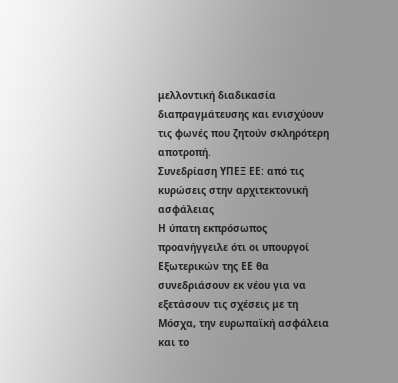μελλοντική διαδικασία διαπραγμάτευσης και ενισχύουν τις φωνές που ζητούν σκληρότερη αποτροπή.
Συνεδρίαση ΥΠΕΞ ΕΕ: από τις κυρώσεις στην αρχιτεκτονική ασφάλειας
Η ύπατη εκπρόσωπος προανήγγειλε ότι οι υπουργοί Εξωτερικών της ΕΕ θα συνεδριάσουν εκ νέου για να εξετάσουν τις σχέσεις με τη Μόσχα, την ευρωπαϊκή ασφάλεια και το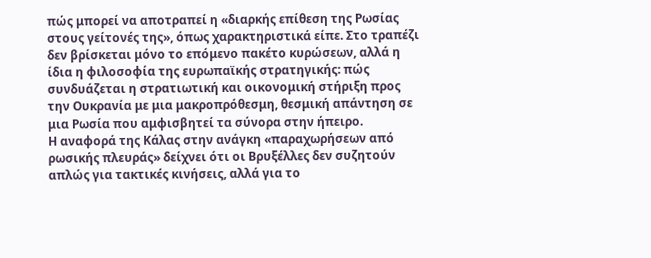πώς μπορεί να αποτραπεί η «διαρκής επίθεση της Ρωσίας στους γείτονές της», όπως χαρακτηριστικά είπε. Στο τραπέζι δεν βρίσκεται μόνο το επόμενο πακέτο κυρώσεων, αλλά η ίδια η φιλοσοφία της ευρωπαϊκής στρατηγικής: πώς συνδυάζεται η στρατιωτική και οικονομική στήριξη προς την Ουκρανία με μια μακροπρόθεσμη, θεσμική απάντηση σε μια Ρωσία που αμφισβητεί τα σύνορα στην ήπειρο.
Η αναφορά της Κάλας στην ανάγκη «παραχωρήσεων από ρωσικής πλευράς» δείχνει ότι οι Βρυξέλλες δεν συζητούν απλώς για τακτικές κινήσεις, αλλά για το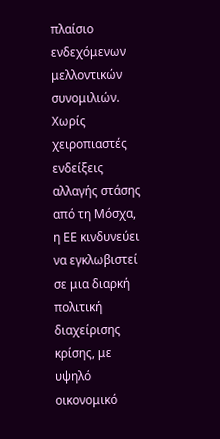πλαίσιο ενδεχόμενων μελλοντικών συνομιλιών. Χωρίς χειροπιαστές ενδείξεις αλλαγής στάσης από τη Μόσχα, η ΕΕ κινδυνεύει να εγκλωβιστεί σε μια διαρκή πολιτική διαχείρισης κρίσης, με υψηλό οικονομικό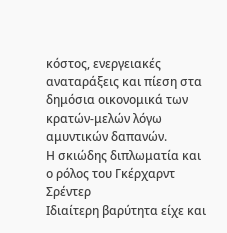κόστος, ενεργειακές αναταράξεις και πίεση στα δημόσια οικονομικά των κρατών-μελών λόγω αμυντικών δαπανών.
Η σκιώδης διπλωματία και ο ρόλος του Γκέρχαρντ Σρέντερ
Ιδιαίτερη βαρύτητα είχε και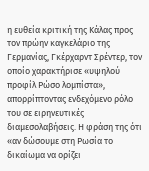η ευθεία κριτική της Κάλας προς τον πρώην καγκελάριο της Γερμανίας, Γκέρχαρντ Σρέντερ, τον οποίο χαρακτήρισε «υψηλού προφίλ Ρώσο λομπίστα», απορρίπτοντας ενδεχόμενο ρόλο του σε ειρηνευτικές διαμεσολαβήσεις. Η φράση της ότι «αν δώσουμε στη Ρωσία το δικαίωμα να ορίζει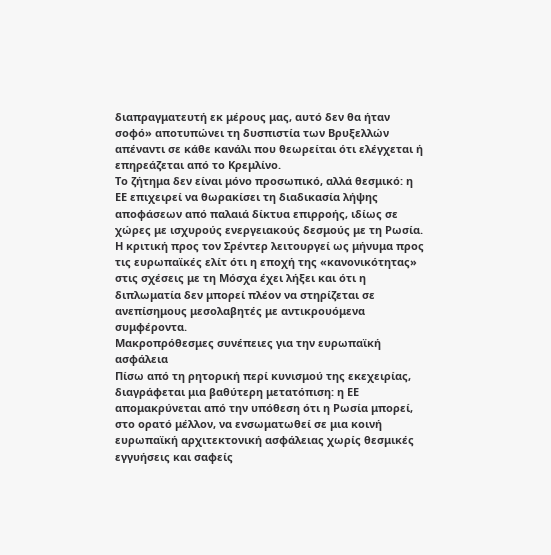διαπραγματευτή εκ μέρους μας, αυτό δεν θα ήταν σοφό» αποτυπώνει τη δυσπιστία των Βρυξελλών απέναντι σε κάθε κανάλι που θεωρείται ότι ελέγχεται ή επηρεάζεται από το Κρεμλίνο.
Το ζήτημα δεν είναι μόνο προσωπικό, αλλά θεσμικό: η ΕΕ επιχειρεί να θωρακίσει τη διαδικασία λήψης αποφάσεων από παλαιά δίκτυα επιρροής, ιδίως σε χώρες με ισχυρούς ενεργειακούς δεσμούς με τη Ρωσία. Η κριτική προς τον Σρέντερ λειτουργεί ως μήνυμα προς τις ευρωπαϊκές ελίτ ότι η εποχή της «κανονικότητας» στις σχέσεις με τη Μόσχα έχει λήξει και ότι η διπλωματία δεν μπορεί πλέον να στηρίζεται σε ανεπίσημους μεσολαβητές με αντικρουόμενα συμφέροντα.
Μακροπρόθεσμες συνέπειες για την ευρωπαϊκή ασφάλεια
Πίσω από τη ρητορική περί κυνισμού της εκεχειρίας, διαγράφεται μια βαθύτερη μετατόπιση: η ΕΕ απομακρύνεται από την υπόθεση ότι η Ρωσία μπορεί, στο ορατό μέλλον, να ενσωματωθεί σε μια κοινή ευρωπαϊκή αρχιτεκτονική ασφάλειας χωρίς θεσμικές εγγυήσεις και σαφείς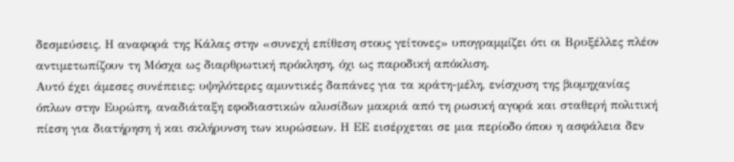δεσμεύσεις. Η αναφορά της Κάλας στην «συνεχή επίθεση στους γείτονες» υπογραμμίζει ότι οι Βρυξέλλες πλέον αντιμετωπίζουν τη Μόσχα ως διαρθρωτική πρόκληση, όχι ως παροδική απόκλιση.
Αυτό έχει άμεσες συνέπειες: υψηλότερες αμυντικές δαπάνες για τα κράτη-μέλη, ενίσχυση της βιομηχανίας όπλων στην Ευρώπη, αναδιάταξη εφοδιαστικών αλυσίδων μακριά από τη ρωσική αγορά και σταθερή πολιτική πίεση για διατήρηση ή και σκλήρυνση των κυρώσεων. Η ΕΕ εισέρχεται σε μια περίοδο όπου η ασφάλεια δεν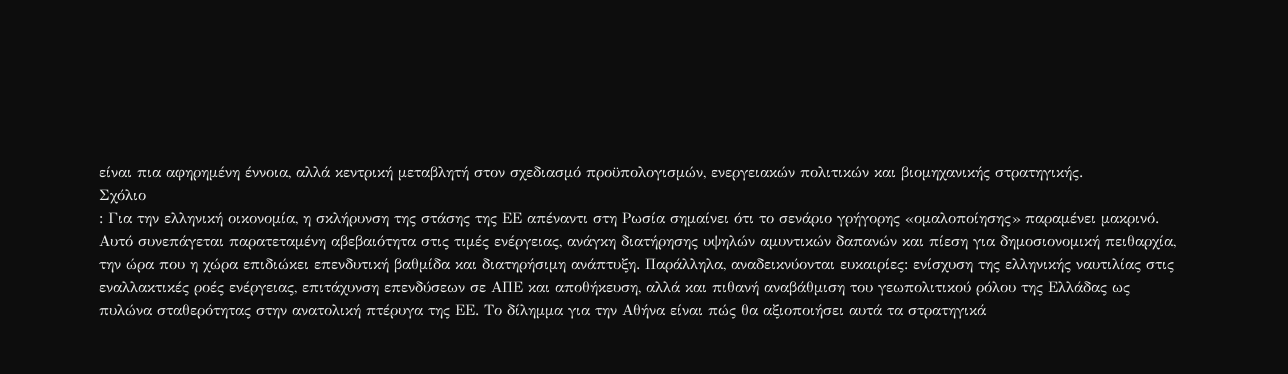είναι πια αφηρημένη έννοια, αλλά κεντρική μεταβλητή στον σχεδιασμό προϋπολογισμών, ενεργειακών πολιτικών και βιομηχανικής στρατηγικής.
Σχόλιο
: Για την ελληνική οικονομία, η σκλήρυνση της στάσης της ΕΕ απέναντι στη Ρωσία σημαίνει ότι το σενάριο γρήγορης «ομαλοποίησης» παραμένει μακρινό. Αυτό συνεπάγεται παρατεταμένη αβεβαιότητα στις τιμές ενέργειας, ανάγκη διατήρησης υψηλών αμυντικών δαπανών και πίεση για δημοσιονομική πειθαρχία, την ώρα που η χώρα επιδιώκει επενδυτική βαθμίδα και διατηρήσιμη ανάπτυξη. Παράλληλα, αναδεικνύονται ευκαιρίες: ενίσχυση της ελληνικής ναυτιλίας στις εναλλακτικές ροές ενέργειας, επιτάχυνση επενδύσεων σε ΑΠΕ και αποθήκευση, αλλά και πιθανή αναβάθμιση του γεωπολιτικού ρόλου της Ελλάδας ως πυλώνα σταθερότητας στην ανατολική πτέρυγα της ΕΕ. Το δίλημμα για την Αθήνα είναι πώς θα αξιοποιήσει αυτά τα στρατηγικά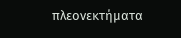πλεονεκτήματα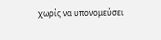χωρίς να υπονομεύσει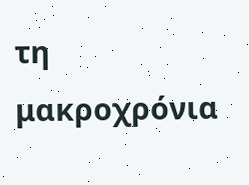τη μακροχρόνια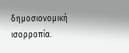δημοσιονομική ισορροπία.